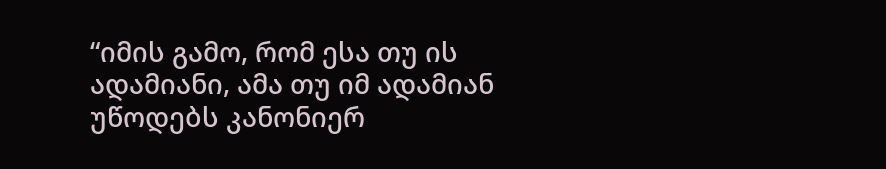“იმის გამო, რომ ესა თუ ის ადამიანი, ამა თუ იმ ადამიან უწოდებს კანონიერ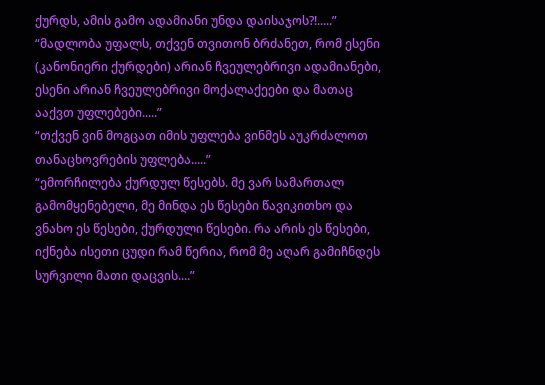ქურდს, ამის გამო ადამიანი უნდა დაისაჯოს?!.....”
“მადლობა უფალს, თქვენ თვითონ ბრძანეთ, რომ ესენი (კანონიერი ქურდები) არიან ჩვეულებრივი ადამიანები, ესენი არიან ჩვეულებრივი მოქალაქეები და მათაც ააქვთ უფლებები.....”
“თქვენ ვინ მოგცათ იმის უფლება ვინმეს აუკრძალოთ თანაცხოვრების უფლება.....”
“ემორჩილება ქურდულ წესებს. მე ვარ სამართალ გამომყენებელი, მე მინდა ეს წესები წავიკითხო და ვნახო ეს წესები, ქურდული წესები. რა არის ეს წესები, იქნება ისეთი ცუდი რამ წერია, რომ მე აღარ გამიჩნდეს სურვილი მათი დაცვის....”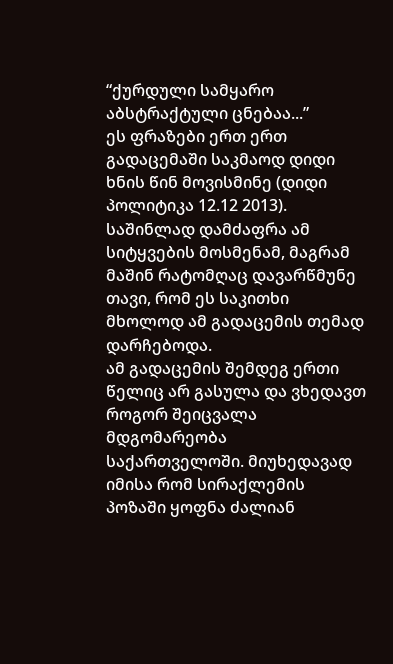“ქურდული სამყარო აბსტრაქტული ცნებაა...”
ეს ფრაზები ერთ ერთ გადაცემაში საკმაოდ დიდი ხნის წინ მოვისმინე (დიდი პოლიტიკა 12.12 2013). საშინლად დამძაფრა ამ სიტყვების მოსმენამ, მაგრამ მაშინ რატომღაც დავარწმუნე თავი, რომ ეს საკითხი მხოლოდ ამ გადაცემის თემად დარჩებოდა.
ამ გადაცემის შემდეგ ერთი წელიც არ გასულა და ვხედავთ როგორ შეიცვალა მდგომარეობა საქართველოში. მიუხედავად იმისა რომ სირაქლემის პოზაში ყოფნა ძალიან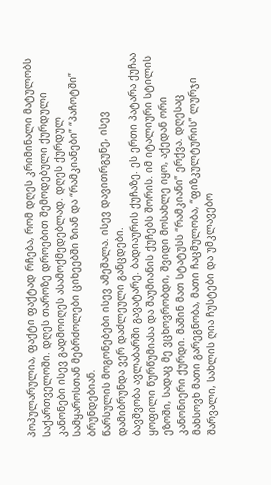პოპულარულია, ფაქტი ფაქტად რჩება, რომ დღეს კრიმინალი მატულობს საქართველოში. დღეს თაროზე დროებით შემოდებული ქურდული კანონები ისევ გადმოიღეს ასამოქმედებლად. დღეს ქურდულ სამყაროსთან მებრძოლები ციხეებში ზიან და “რამკიანები” “პაჩოტში” ბრუნდებიან.
წარსულის მოგონებები ისევ ამეშალა. ისევ დავითრგუნე, ისევ დამიბრუნდა ვერ დაძლეული განცდები.
ბავშვობა ავლაბარში გავატარე. ბადიაურის ქუჩაზე. ეს ერთი პატარა ქუჩაა ყოფილი წურწუმიასა და შაუმიანის ქუჩებს შორის. იმ იტალიური სტილის ეზოში, სადაც მე ვცხოვრობდი, შვიდი მოსახლე იყო, აქედან ორი კანონიერი ქურდი. მაშინ მათ სტატუსს “რამკიანი” ერქვა. დღესაც მახსოვხ მათი გარეგნობა, მათი ჩაცმულობა, “ფიზკულტურის” ლურჯი შარვალი, სახლის ღია ჩუსტები და უმკლავებო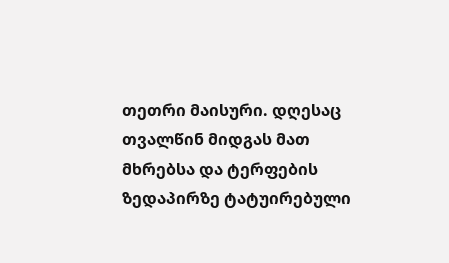თეთრი მაისური. დღესაც თვალწინ მიდგას მათ მხრებსა და ტერფების ზედაპირზე ტატუირებული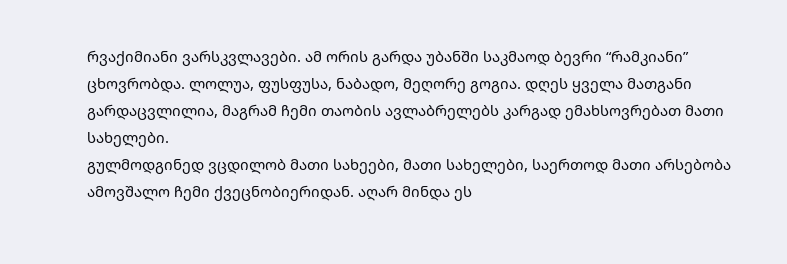რვაქიმიანი ვარსკვლავები. ამ ორის გარდა უბანში საკმაოდ ბევრი “რამკიანი” ცხოვრობდა. ლოლუა, ფუსფუსა, ნაბადო, მეღორე გოგია. დღეს ყველა მათგანი გარდაცვლილია, მაგრამ ჩემი თაობის ავლაბრელებს კარგად ემახსოვრებათ მათი სახელები.
გულმოდგინედ ვცდილობ მათი სახეები, მათი სახელები, საერთოდ მათი არსებობა ამოვშალო ჩემი ქვეცნობიერიდან. აღარ მინდა ეს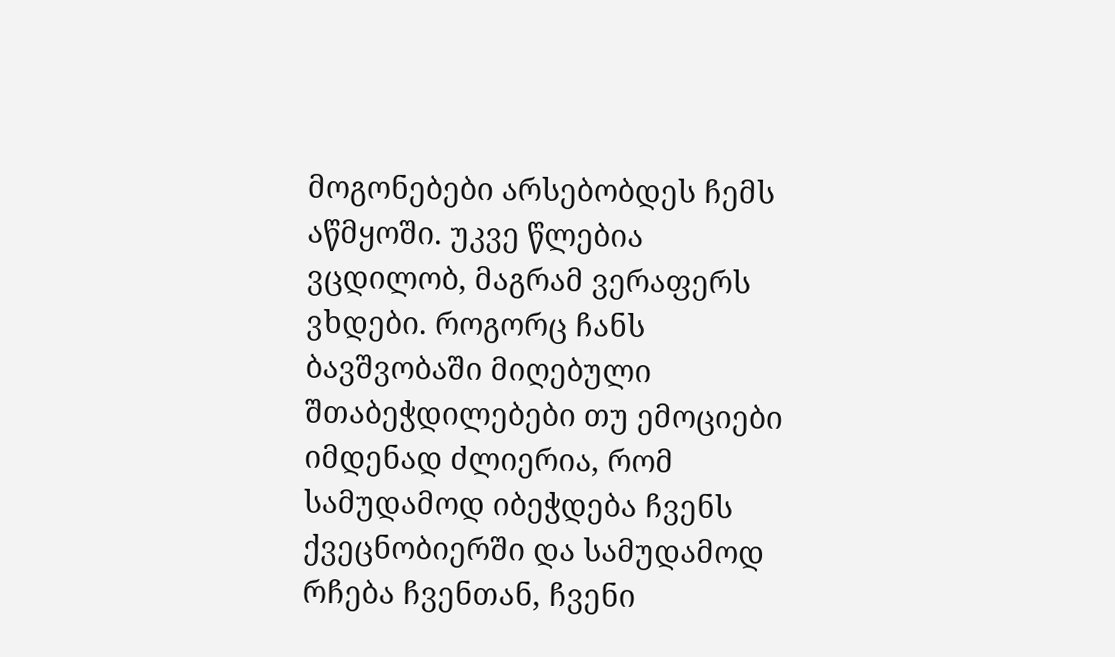მოგონებები არსებობდეს ჩემს აწმყოში. უკვე წლებია ვცდილობ, მაგრამ ვერაფერს ვხდები. როგორც ჩანს ბავშვობაში მიღებული შთაბეჭდილებები თუ ემოციები იმდენად ძლიერია, რომ სამუდამოდ იბეჭდება ჩვენს ქვეცნობიერში და სამუდამოდ რჩება ჩვენთან, ჩვენი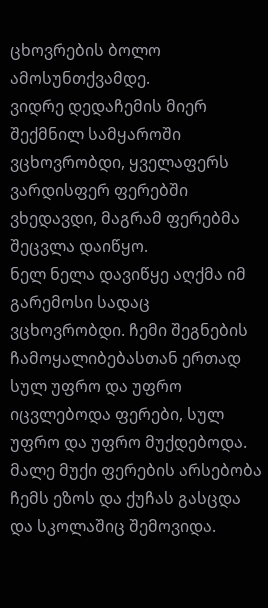ცხოვრების ბოლო ამოსუნთქვამდე.
ვიდრე დედაჩემის მიერ შექმნილ სამყაროში ვცხოვრობდი, ყველაფერს ვარდისფერ ფერებში ვხედავდი, მაგრამ ფერებმა შეცვლა დაიწყო.
ნელ ნელა დავიწყე აღქმა იმ გარემოსი სადაც ვცხოვრობდი. ჩემი შეგნების ჩამოყალიბებასთან ერთად სულ უფრო და უფრო იცვლებოდა ფერები, სულ უფრო და უფრო მუქდებოდა.
მალე მუქი ფერების არსებობა ჩემს ეზოს და ქუჩას გასცდა და სკოლაშიც შემოვიდა.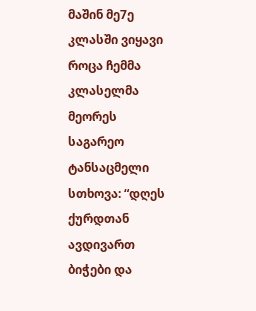მაშინ მე7ე კლასში ვიყავი როცა ჩემმა კლასელმა მეორეს საგარეო ტანსაცმელი სთხოვა: “დღეს ქურდთან ავდივართ ბიჭები და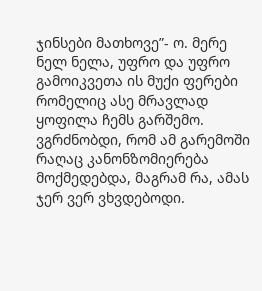ჯინსები მათხოვე”- ო. მერე ნელ ნელა, უფრო და უფრო გამოიკვეთა ის მუქი ფერები რომელიც ასე მრავლად ყოფილა ჩემს გარშემო. ვგრძნობდი, რომ ამ გარემოში რაღაც კანონზომიერება მოქმედებდა, მაგრამ რა, ამას ჯერ ვერ ვხვდებოდი.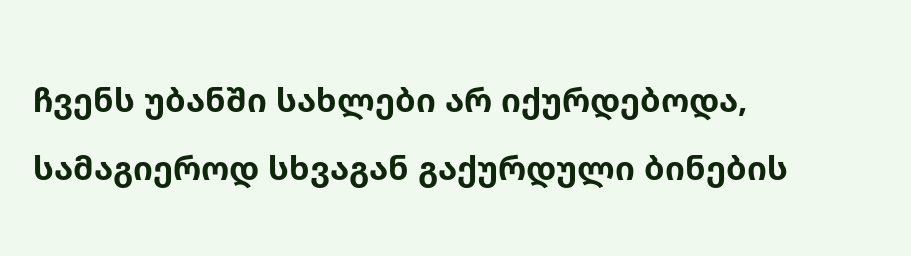ჩვენს უბანში სახლები არ იქურდებოდა, სამაგიეროდ სხვაგან გაქურდული ბინების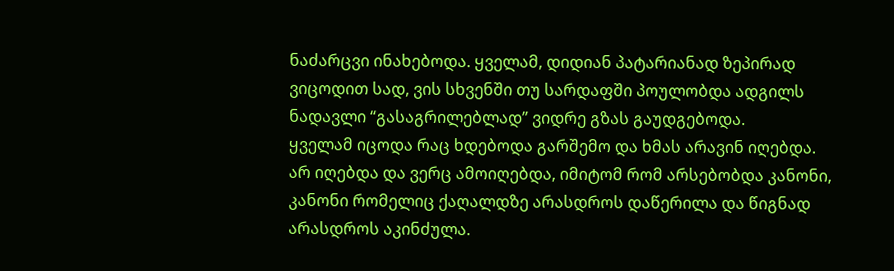ნაძარცვი ინახებოდა. ყველამ, დიდიან პატარიანად ზეპირად ვიცოდით სად, ვის სხვენში თუ სარდაფში პოულობდა ადგილს ნადავლი “გასაგრილებლად” ვიდრე გზას გაუდგებოდა.
ყველამ იცოდა რაც ხდებოდა გარშემო და ხმას არავინ იღებდა. არ იღებდა და ვერც ამოიღებდა, იმიტომ რომ არსებობდა კანონი, კანონი რომელიც ქაღალდზე არასდროს დაწერილა და წიგნად არასდროს აკინძულა.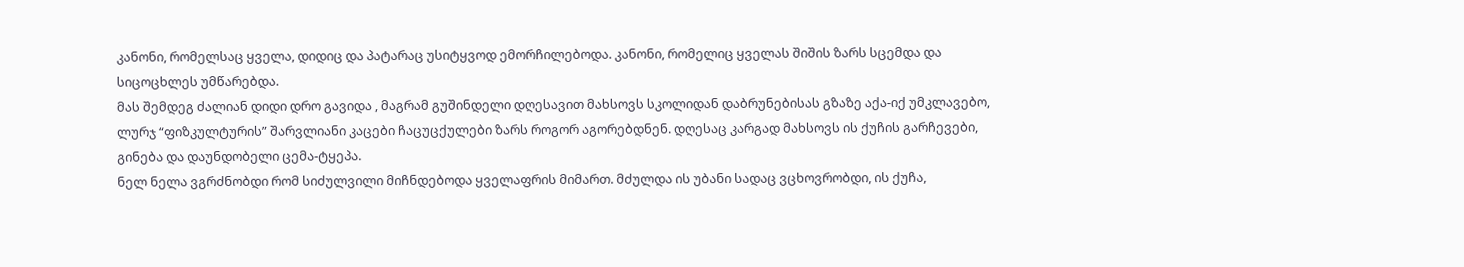კანონი, რომელსაც ყველა, დიდიც და პატარაც უსიტყვოდ ემორჩილებოდა. კანონი, რომელიც ყველას შიშის ზარს სცემდა და სიცოცხლეს უმწარებდა.
მას შემდეგ ძალიან დიდი დრო გავიდა , მაგრამ გუშინდელი დღესავით მახსოვს სკოლიდან დაბრუნებისას გზაზე აქა-იქ უმკლავებო, ლურჯ “ფიზკულტურის” შარვლიანი კაცები ჩაცუცქულები ზარს როგორ აგორებდნენ. დღესაც კარგად მახსოვს ის ქუჩის გარჩევები, გინება და დაუნდობელი ცემა-ტყეპა.
ნელ ნელა ვგრძნობდი რომ სიძულვილი მიჩნდებოდა ყველაფრის მიმართ. მძულდა ის უბანი სადაც ვცხოვრობდი, ის ქუჩა,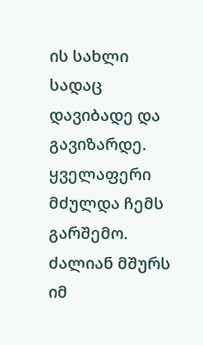ის სახლი სადაც დავიბადე და გავიზარდე. ყველაფერი მძულდა ჩემს გარშემო.
ძალიან მშურს იმ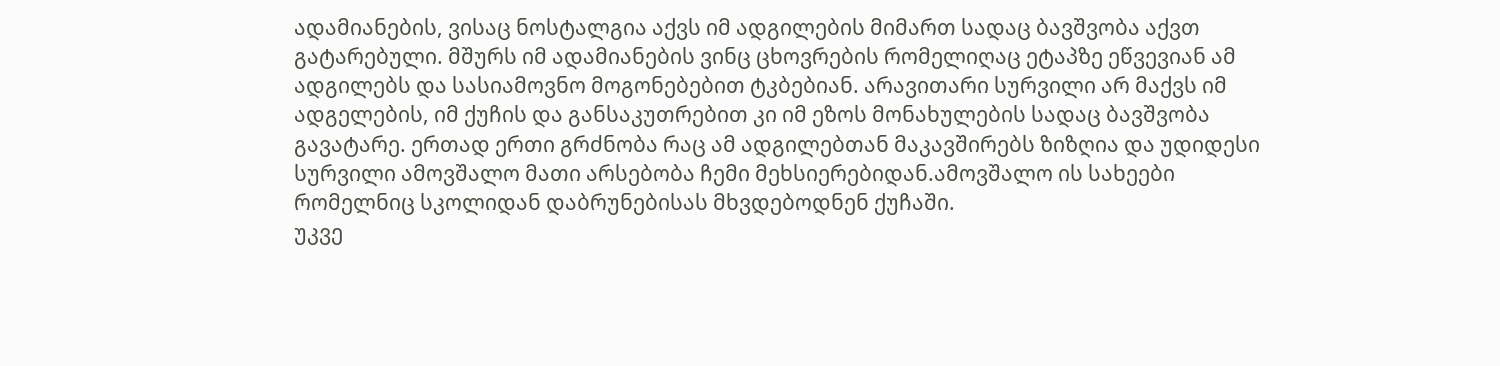ადამიანების, ვისაც ნოსტალგია აქვს იმ ადგილების მიმართ სადაც ბავშვობა აქვთ გატარებული. მშურს იმ ადამიანების ვინც ცხოვრების რომელიღაც ეტაპზე ეწვევიან ამ ადგილებს და სასიამოვნო მოგონებებით ტკბებიან. არავითარი სურვილი არ მაქვს იმ ადგელების, იმ ქუჩის და განსაკუთრებით კი იმ ეზოს მონახულების სადაც ბავშვობა გავატარე. ერთად ერთი გრძნობა რაც ამ ადგილებთან მაკავშირებს ზიზღია და უდიდესი სურვილი ამოვშალო მათი არსებობა ჩემი მეხსიერებიდან.ამოვშალო ის სახეები რომელნიც სკოლიდან დაბრუნებისას მხვდებოდნენ ქუჩაში.
უკვე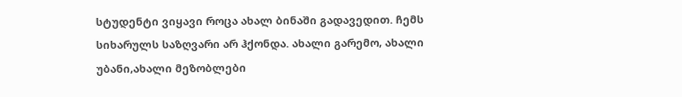სტუდენტი ვიყავი როცა ახალ ბინაში გადავედით. ჩემს სიხარულს საზღვარი არ ჰქონდა. ახალი გარემო, ახალი უბანი,ახალი მეზობლები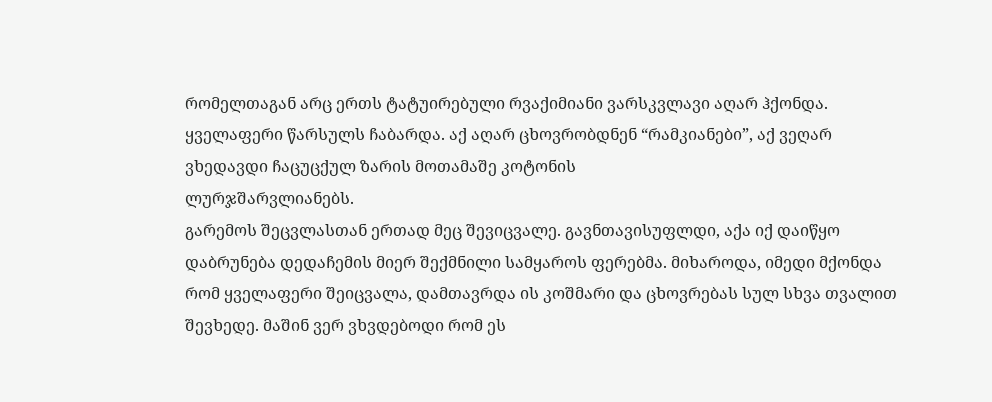რომელთაგან არც ერთს ტატუირებული რვაქიმიანი ვარსკვლავი აღარ ჰქონდა. ყველაფერი წარსულს ჩაბარდა. აქ აღარ ცხოვრობდნენ “რამკიანები”, აქ ვეღარ ვხედავდი ჩაცუცქულ ზარის მოთამაშე კოტონის
ლურჯშარვლიანებს.
გარემოს შეცვლასთან ერთად მეც შევიცვალე. გავნთავისუფლდი, აქა იქ დაიწყო დაბრუნება დედაჩემის მიერ შექმნილი სამყაროს ფერებმა. მიხაროდა, იმედი მქონდა რომ ყველაფერი შეიცვალა, დამთავრდა ის კოშმარი და ცხოვრებას სულ სხვა თვალით შევხედე. მაშინ ვერ ვხვდებოდი რომ ეს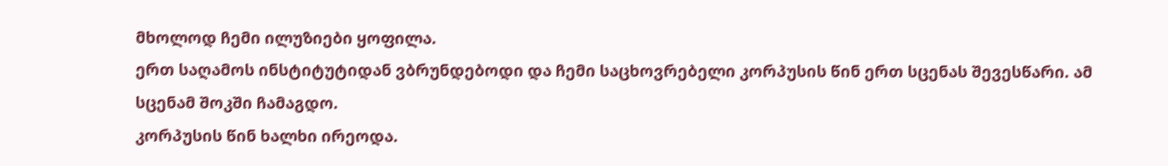მხოლოდ ჩემი ილუზიები ყოფილა.
ერთ საღამოს ინსტიტუტიდან ვბრუნდებოდი და ჩემი საცხოვრებელი კორპუსის წინ ერთ სცენას შევესწარი. ამ სცენამ შოკში ჩამაგდო.
კორპუსის წინ ხალხი ირეოდა.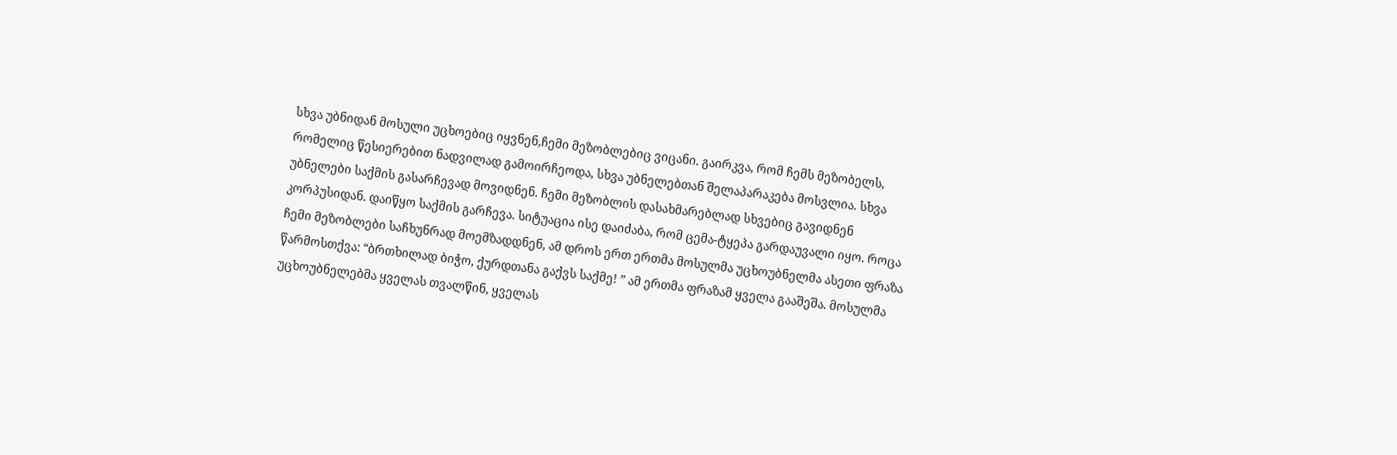სხვა უბნიდან მოსული უცხოებიც იყვნენ,ჩემი მეზობლებიც ვიცანი. გაირკვა, რომ ჩემს მეზობელს, რომელიც წესიერებით ნადვილად გამოირჩეოდა, სხვა უბნელებთან შელაპარაკება მოსვლია. სხვა უბნელები საქმის გასარჩევად მოვიდნენ. ჩემი მეზობლის დასახმარებლად სხვებიც გავიდნენ კორპუსიდან. დაიწყო საქმის გარჩევა. სიტუაცია ისე დაიძაბა, რომ ცემა-ტყეპა გარდაუვალი იყო. როცა ჩემი მეზობლები საჩხუნრად მოემზადდნენ, ამ დროს ერთ ერთმა მოსულმა უცხოუბნელმა ასეთი ფრაზა წარმოსთქვა: “ბრთხილად ბიჭო, ქურდთანა გაქვს საქმე! ” ამ ერთმა ფრაზამ ყველა გააშეშა. მოსულმა უცხოუბნელებმა ყველას თვალწინ, ყველას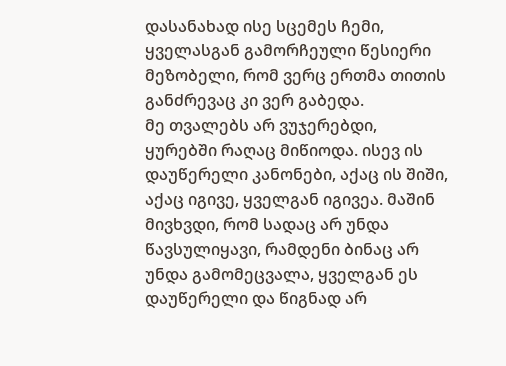დასანახად ისე სცემეს ჩემი, ყველასგან გამორჩეული წესიერი მეზობელი, რომ ვერც ერთმა თითის განძრევაც კი ვერ გაბედა.
მე თვალებს არ ვუჯერებდი, ყურებში რაღაც მიწიოდა. ისევ ის დაუწერელი კანონები, აქაც ის შიში, აქაც იგივე, ყველგან იგივეა. მაშინ მივხვდი, რომ სადაც არ უნდა წავსულიყავი, რამდენი ბინაც არ უნდა გამომეცვალა, ყველგან ეს დაუწერელი და წიგნად არ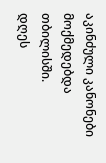აკინძული კანონები მოქმედებდა თბილისში.
დღეს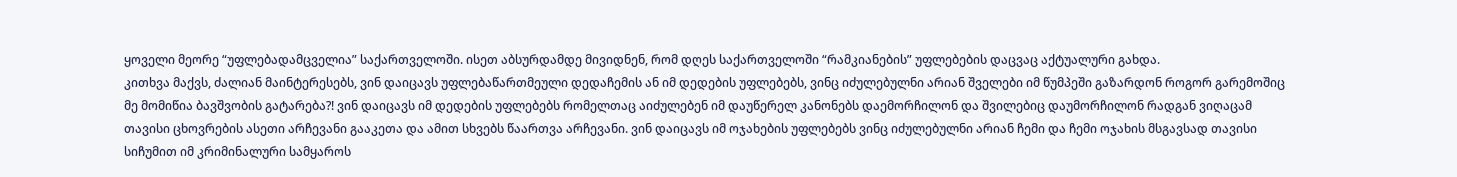ყოველი მეორე “უფლებადამცველია” საქართველოში. ისეთ აბსურდამდე მივიდნენ, რომ დღეს საქართველოში “რამკიანების” უფლებების დაცვაც აქტუალური გახდა.
კითხვა მაქვს, ძალიან მაინტერესებს, ვინ დაიცავს უფლებაწართმეული დედაჩემის ან იმ დედების უფლებებს, ვინც იძულებულნი არიან შველები იმ წუმპეში გაზარდონ როგორ გარემოშიც მე მომიწია ბავშვობის გატარება?! ვინ დაიცავს იმ დედების უფლებებს რომელთაც აიძულებენ იმ დაუწერელ კანონებს დაემორჩილონ და შვილებიც დაუმორჩილონ რადგან ვიღაცამ თავისი ცხოვრების ასეთი არჩევანი გააკეთა და ამით სხვებს წაართვა არჩევანი. ვინ დაიცავს იმ ოჯახების უფლებებს ვინც იძულებულნი არიან ჩემი და ჩემი ოჯახის მსგავსად თავისი სიჩუმით იმ კრიმინალური სამყაროს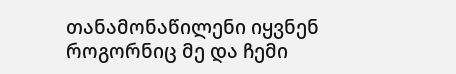თანამონაწილენი იყვნენ როგორნიც მე და ჩემი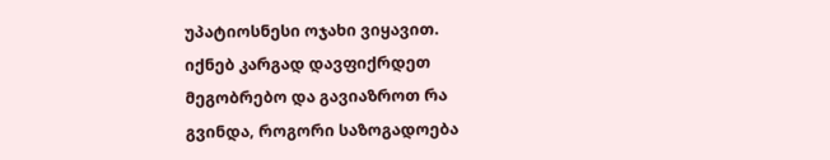უპატიოსნესი ოჯახი ვიყავით.
იქნებ კარგად დავფიქრდეთ მეგობრებო და გავიაზროთ რა გვინდა, როგორი საზოგადოება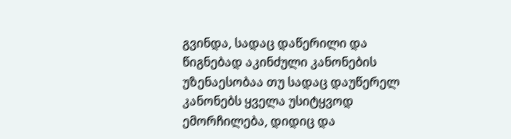გვინდა, სადაც დაწერილი და წიგნებად აკინძული კანონების უზენაესობაა თუ სადაც დაუწერელ კანონებს ყველა უსიტყვოდ ემორჩილება, დიდიც და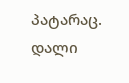პატარაც.
დალი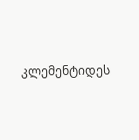კლემენტიდეს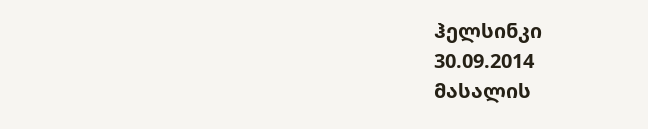ჰელსინკი
30.09.2014
მასალის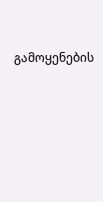გამოყენების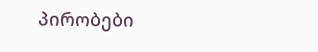პირობები